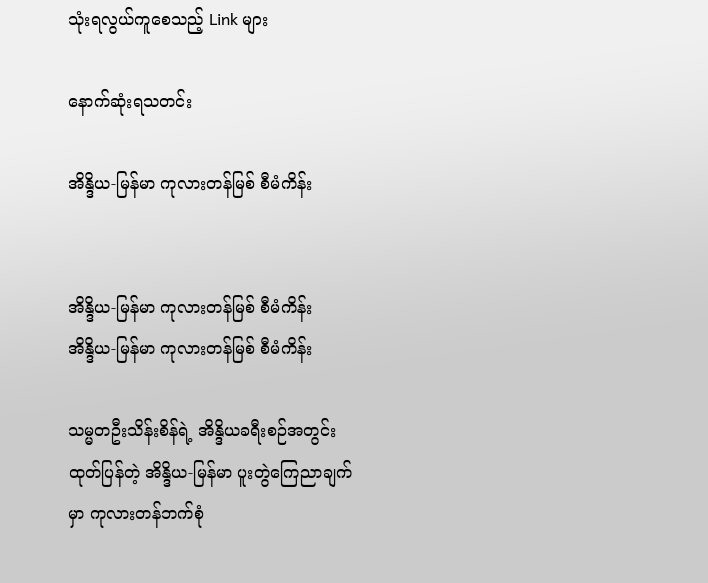သုံးရလွယ်ကူစေသည့် Link များ

နောက်ဆုံးရသတင်း

အိန္ဒိယ-မြန်မာ ကုလားတန်မြစ် စီမံကိန်း


အိန္ဒိယ-မြန်မာ ကုလားတန်မြစ် စီမံကိန်း
အိန္ဒိယ-မြန်မာ ကုလားတန်မြစ် စီမံကိန်း

သမ္မတဦးသိန်းစိန်ရဲ့ အိန္ဒိယခရီးစဉ်အတွင်း ထုတ်ပြန်တဲ့ အိန္ဒိယ-မြန်မာ ပူးတွဲကြေညာချက်မှာ ကုလားတန်ဘက်စုံ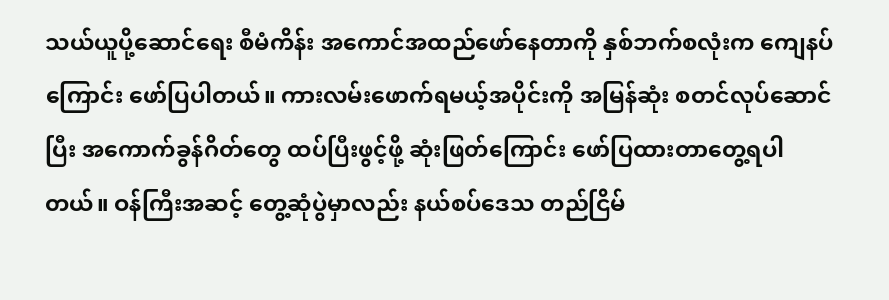သယ်ယူပို့ဆောင်ရေး စီမံကိန်း အကောင်အထည်ဖော်နေတာကို နှစ်ဘက်စလုံးက ကျေနပ်ကြောင်း ဖော်ပြပါတယ်။ ကားလမ်းဖောက်ရမယ့်အပိုင်းကို အမြန်ဆုံး စတင်လုပ်ဆောင်ပြီး အကောက်ခွန်ဂိတ်တွေ ထပ်ပြီးဖွင့်ဖို့ ဆုံးဖြတ်ကြောင်း ဖော်ပြထားတာတွေ့ရပါတယ်။ ဝန်ကြီးအဆင့် တွေ့ဆုံပွဲမှာလည်း နယ်စပ်ဒေသ တည်ငြိမ်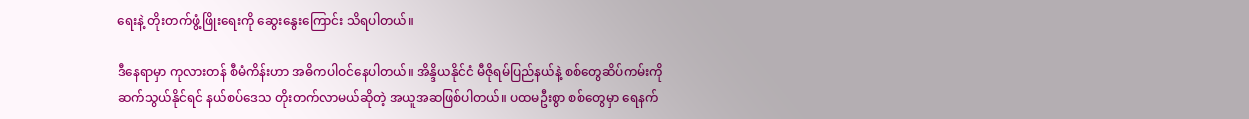ရေးနဲ့ တိုးတက်ဖွံ့ဖြိုးရေးကို ဆွေးနွေးကြောင်း သိရပါတယ်။

ဒီနေရာမှာ ကုလားတန် စီမံကိန်းဟာ အဓိကပါဝင်နေပါတယ်။ အိန္ဒိယနိုင်ငံ မီဇိုရမ်ပြည်နယ်နဲ့ စစ်တွေဆိပ်ကမ်းကို ဆက်သွယ်နိုင်ရင် နယ်စပ်ဒေသ တိုးတက်လာမယ်ဆိုတဲ့ အယူအဆဖြစ်ပါတယ်။ ပထမဦးစွာ စစ်တွေမှာ ရေနက်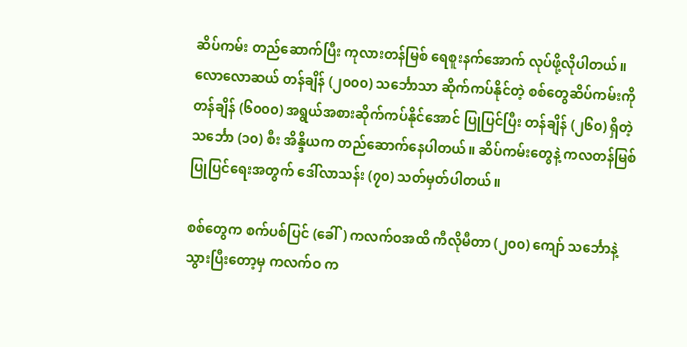ဆိပ်ကမ်း တည်ဆောက်ပြီး ကုလားတန်မြစ် ရေစူးနက်အောက် လုပ်ဖို့လိုပါတယ်။ လောလောဆယ် တန်ချိန် (၂၀၀၀) သင်္ဘောသာ ဆိုက်ကပ်နိုင်တဲ့ စစ်တွေဆိပ်ကမ်းကို တန်ချိန် (၆၀၀၀) အရွယ်အစားဆိုက်ကပ်နိုင်အောင် ပြုပြင်ပြီး တန်ချိန် (၂၆၀) ရှိတဲ့ သင်္ဘော (၁၀) စီး အိန္ဒိယက တည်ဆောက်နေပါတယ်။ ဆိပ်ကမ်းတွေနဲ့ ကလတန်မြစ် ပြုပြင်ရေးအတွက် ဒေါ်လာသန်း (၇၀) သတ်မှတ်ပါတယ်။

စစ်တွေက စက်ပစ်ပြင် (ခေါ်) ကလက်ဝအထိ ကီလိုမီတာ (၂၀၀) ကျော် သင်္ဘောနဲ့သွားပြီးတော့မှ ကလက်ဝ က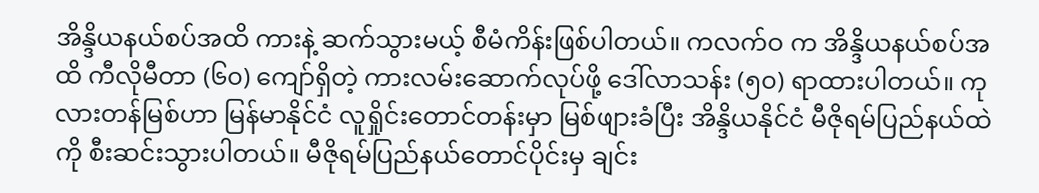အိန္ဒိယနယ်စပ်အထိ ကားနဲ့ ဆက်သွားမယ့် စီမံကိန်းဖြစ်ပါတယ်။ ကလက်ဝ က အိန္ဒိယနယ်စပ်အထိ ကီလိုမီတာ (၆၀) ကျော်ရှိတဲ့ ကားလမ်းဆောက်လုပ်ဖို့ ဒေါ်လာသန်း (၅၀) ရာထားပါတယ်။ ကုလားတန်မြစ်ဟာ မြန်မာနိုင်ငံ လူရှိုင်းတောင်တန်းမှာ မြစ်ဖျားခံပြီး အိန္ဒိယနိုင်ငံ မီဇိုရမ်ပြည်နယ်ထဲကို စီးဆင်းသွားပါတယ်။ မီဇိုရမ်ပြည်နယ်တောင်ပိုင်းမှ ချင်း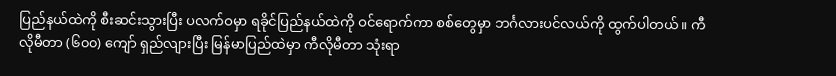ပြည်နယ်ထဲကို စီးဆင်းသွားပြီး ပလက်ဝမှာ ရခိုင်ပြည်နယ်ထဲကို ဝင်ရောက်ကာ စစ်တွေမှာ ဘင်္ဂလားပင်လယ်ကို ထွက်ပါတယ်။ ကီလိုမီတာ (၆၀၀) ကျော် ရှည်လျားပြီး မြန်မာပြည်ထဲမှာ ကီလိုမီတာ သုံးရာ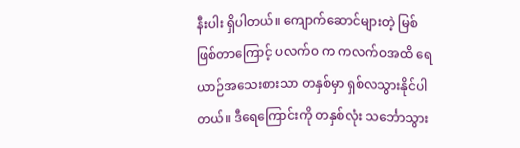နီးပါး ရှိပါတယ်။ ကျောက်ဆောင်များတဲ့ မြစ်ဖြစ်တာကြောင့် ပလက်ဝ က ကလက်ဝအထိ ရေယာဉ်အသေးစားသာ တနှစ်မှာ ရှစ်လသွားနိုင်ပါတယ်။ ဒီရေကြောင်းကို တနှစ်လုံး သင်္ဘောသွား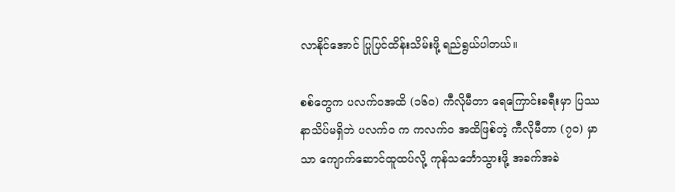လာနိုင်အောင် ပြုပြင်ထိန်းသိမ်းဖို့ ရည်ရွယ်ပါတယ်။

စစ်တွေက ပလက်ဝအထိ (၁၆၀) ကီလိုမီတာ ရေကြောင်းခရီးမှာ ပြဿနာသိပ်မရှိဘဲ ပလက်ဝ က ကလက်ဝ အထိဖြစ်တဲ့ ကီလိုမီတာ (၇၀) မှာသာ ကျောက်ဆောင်ထူထပ်လို့ ကုန်သင်္ဘောသွားဖို့ အခက်အခဲ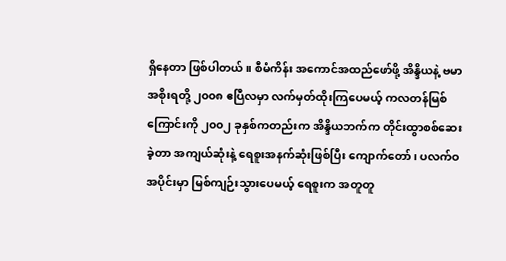ရှိနေတာ ဖြစ်ပါတယ်။ စီမံကိန်း အကောင်အထည်ဖော်ဖို့ အိန္ဒိယနဲ့ ဗမာအစိုးရတို့ ၂၀၀၈ ဧပြီလမှာ လက်မှတ်ထိုးကြပေမယ့် ကလတန်မြစ်ကြောင်းကို ၂၀၀၂ ခုနှစ်ကတည်းက အိန္ဒိယဘက်က တိုင်းထွာစစ်ဆေးခဲ့တာ အကျယ်ဆုံးနဲ့ ရေစူးအနက်ဆုံးဖြစ်ပြီး ကျောက်တော်၊ ပလက်ဝအပိုင်းမှာ မြစ်ကျဉ်းသွားပေမယ့် ရေစူးက အတူတူ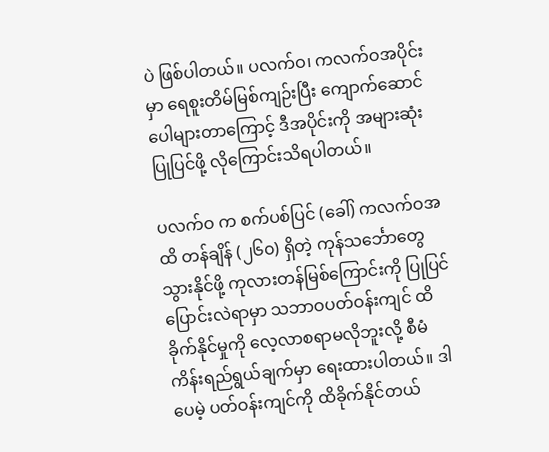ပဲ ဖြစ်ပါတယ်။ ပလက်ဝ၊ ကလက်ဝအပိုင်းမှာ ရေစူးတိမ်မြစ်ကျဉ်းပြီး ကျောက်ဆောင်ပေါများတာကြောင့် ဒီအပိုင်းကို အများဆုံးပြုပြင်ဖို့ လိုကြောင်းသိရပါတယ်။

ပလက်ဝ က စက်ပစ်ပြင် (ခေါ်) ကလက်ဝအထိ တန်ချိန် (၂၆၀) ရှိတဲ့ ကုန်သင်္ဘောတွေ သွားနိုင်ဖို့ ကုလားတန်မြစ်ကြောင်းကို ပြုပြင်ပြောင်းလဲရာမှာ သဘာဝပတ်ဝန်းကျင် ထိခိုက်နိုင်မှုကို လေ့လာစရာမလိုဘူးလို့ စီမံကိန်းရည်ရွယ်ချက်မှာ ရေးထားပါတယ်။ ဒါပေမဲ့ ပတ်ဝန်းကျင်ကို ထိခိုက်နိုင်တယ်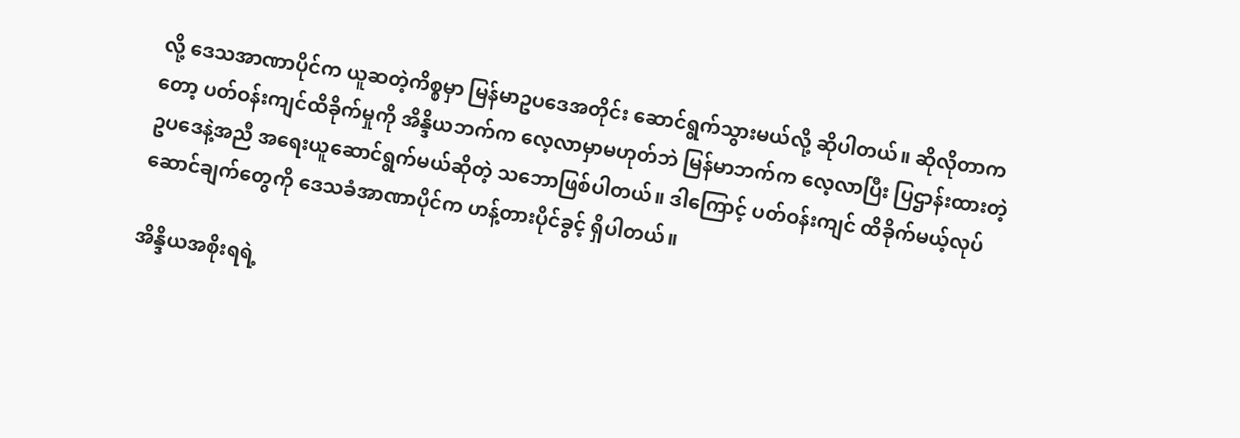လို့ ဒေသအာဏာပိုင်က ယူဆတဲ့ကိစ္စမှာ မြန်မာဥပဒေအတိုင်း ဆောင်ရွက်သွားမယ်လို့ ဆိုပါတယ်။ ဆိုလိုတာကတော့ ပတ်ဝန်းကျင်ထိခိုက်မှုကို အိန္ဒိယဘက်က လေ့လာမှာမဟုတ်ဘဲ မြန်မာဘက်က လေ့လာပြီး ပြဌာန်းထားတဲ့ ဥပဒေနဲ့အညီ အရေးယူဆောင်ရွက်မယ်ဆိုတဲ့ သဘောဖြစ်ပါတယ်။ ဒါကြောင့် ပတ်ဝန်းကျင် ထိခိုက်မယ့်လုပ်ဆောင်ချက်တွေကို ဒေသခံအာဏာပိုင်က ဟန့်တားပိုင်ခွင့် ရှိပါတယ်။

အိန္ဒိယအစိုးရရဲ့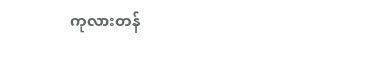ကုလားတန်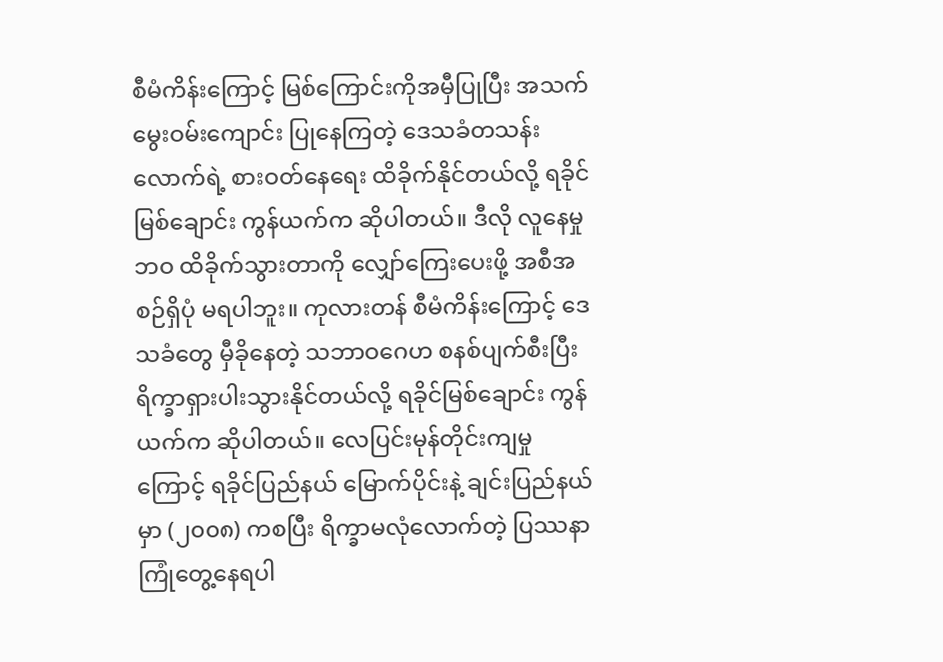စီမံကိန်းကြောင့် မြစ်ကြောင်းကိုအမှီပြုပြီး အသက်မွေးဝမ်းကျောင်း ပြုနေကြတဲ့ ဒေသခံတသန်းလောက်ရဲ့ စားဝတ်နေရေး ထိခိုက်နိုင်တယ်လို့ ရခိုင်မြစ်ချောင်း ကွန်ယက်က ဆိုပါတယ်။ ဒီလို လူနေမှုဘဝ ထိခိုက်သွားတာကို လျှော်ကြေးပေးဖို့ အစီအစဉ်ရှိပုံ မရပါဘူး။ ကုလားတန် စီမံကိန်းကြောင့် ဒေသခံတွေ မှီခိုနေတဲ့ သဘာဝဂေဟ စနစ်ပျက်စီးပြီး ရိက္ခာရှားပါးသွားနိုင်တယ်လို့ ရခိုင်မြစ်ချောင်း ကွန်ယက်က ဆိုပါတယ်။ လေပြင်းမုန်တိုင်းကျမှုကြောင့် ရခိုင်ပြည်နယ် မြောက်ပိုင်းနဲ့ ချင်းပြည်နယ်မှာ (၂၀၀၈) ကစပြီး ရိက္ခာမလုံလောက်တဲ့ ပြဿနာ ကြုံတွေ့နေရပါ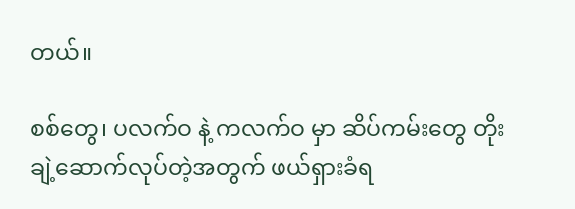တယ်။

စစ်တွေ၊ ပလက်ဝ နဲ့ ကလက်ဝ မှာ ဆိပ်ကမ်းတွေ တိုးချဲ့ဆောက်လုပ်တဲ့အတွက် ဖယ်ရှားခံရ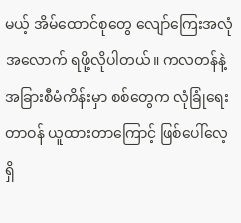မယ့် အိမ်ထောင်စုတွေ လျော်ကြေးအလုံအလောက် ရဖို့လိုပါတယ်။ ကလတန်နဲ့ အခြားစီမံကိန်းမှာ စစ်တွေက လုံခြုံရေးတာဝန် ယူထားတာကြောင့် ဖြစ်ပေါ်လေ့ရှိ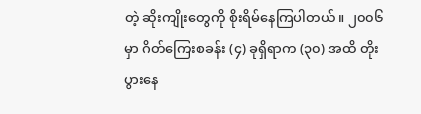တဲ့ ဆိုးကျိုးတွေကို စိုးရိမ်နေကြပါတယ်။ ၂၀၀၆ မှာ ဂိတ်ကြေးစခန်း (၄) ခုရှိရာက (၃၀) အထိ တိုးပွားနေ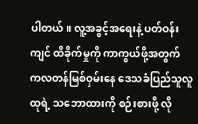ပါတယ်။ လူ့အခွင့်အရေးနဲ့ ပတ်ဝန်းကျင် ထိခိုက်မှုကို ကာကွယ်ဖို့အတွက် ကလတန်မြစ်ဝှမ်းနေ ဒေသခံပြည်သူလူထုရဲ့ သဘောထားကို စဉ်းစားဖို့ လို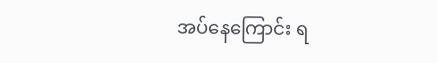အပ်နေကြောင်း ရ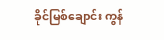ခိုင်မြစ်ချောင်း ကွန်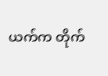ယက်က တိုက်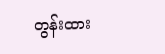တွန်းထား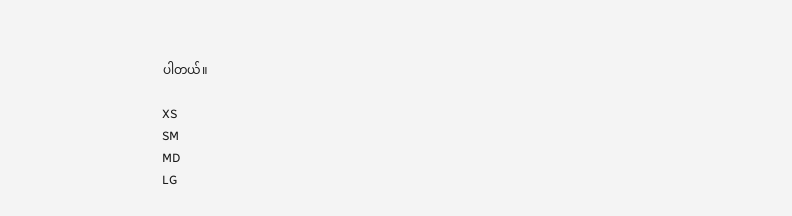ပါတယ်။

XS
SM
MD
LG